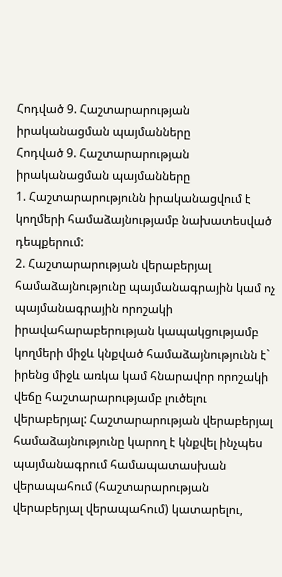Հոդված 9. Հաշտարարության իրականացման պայմանները
Հոդված 9. Հաշտարարության իրականացման պայմանները
1. Հաշտարարությունն իրականացվում է կողմերի համաձայնությամբ նախատեսված դեպքերում:
2. Հաշտարարության վերաբերյալ համաձայնությունը պայմանագրային կամ ոչ պայմանագրային որոշակի իրավահարաբերության կապակցությամբ կողմերի միջև կնքված համաձայնությունն է` իրենց միջև առկա կամ հնարավոր որոշակի վեճը հաշտարարությամբ լուծելու վերաբերյալ: Հաշտարարության վերաբերյալ համաձայնությունը կարող է կնքվել ինչպես պայմանագրում համապատասխան վերապահում (հաշտարարության վերաբերյալ վերապահում) կատարելու,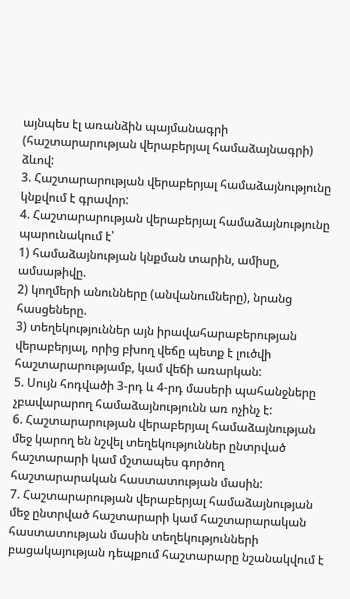այնպես էլ առանձին պայմանագրի (հաշտարարության վերաբերյալ համաձայնագրի) ձևով:
3. Հաշտարարության վերաբերյալ համաձայնությունը կնքվում է գրավոր:
4. Հաշտարարության վերաբերյալ համաձայնությունը պարունակում է՝
1) համաձայնության կնքման տարին, ամիսը, ամսաթիվը.
2) կողմերի անունները (անվանումները), նրանց հասցեները.
3) տեղեկություններ այն իրավահարաբերության վերաբերյալ, որից բխող վեճը պետք է լուծվի հաշտարարությամբ, կամ վեճի առարկան:
5. Սույն հոդվածի 3-րդ և 4-րդ մասերի պահանջները չբավարարող համաձայնությունն առ ոչինչ է:
6. Հաշտարարության վերաբերյալ համաձայնության մեջ կարող են նշվել տեղեկություններ ընտրված հաշտարարի կամ մշտապես գործող հաշտարարական հաստատության մասին:
7. Հաշտարարության վերաբերյալ համաձայնության մեջ ընտրված հաշտարարի կամ հաշտարարական հաստատության մասին տեղեկությունների բացակայության դեպքում հաշտարարը նշանակվում է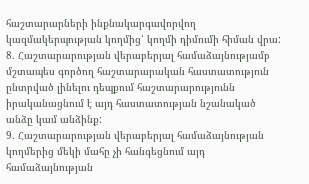հաշտարարների ինքնակարգավորվող կազմակերպության կողմից՝ կողմի դիմումի հիման վրա:
8. Հաշտարարության վերաբերյալ համաձայնությամբ մշտապես գործող հաշտարարական հաստատություն ընտրված լինելու դեպքում հաշտարարությունն իրականացնում է այդ հաստատության նշանակած անձը կամ անձինք:
9. Հաշտարարության վերաբերյալ համաձայնության կողմերից մեկի մահը չի հանգեցնում այդ համաձայնության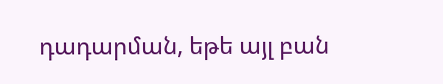դադարման, եթե այլ բան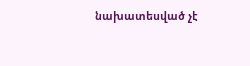նախատեսված չէ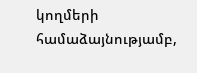կողմերի համաձայնությամբ,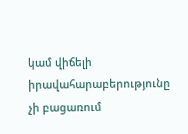կամ վիճելի իրավահարաբերությունը չի բացառում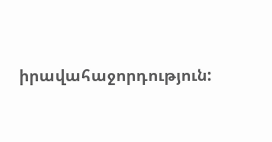իրավահաջորդություն: